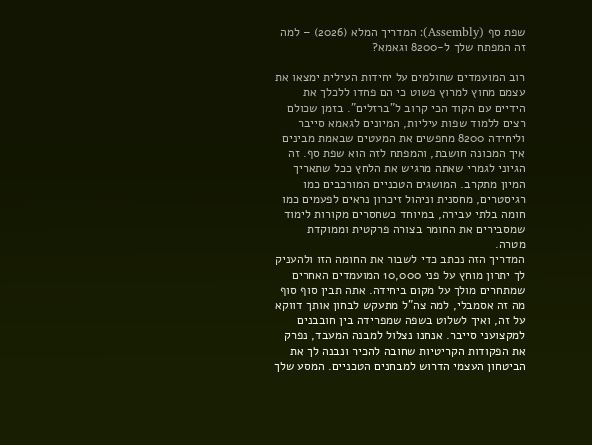שפת סף (Assembly): המדריך המלא (2026) – למה זה המפתח שלך ל-8200 וגאמא?

רוב המועמדים שחולמים על יחידות העילית ימצאו את עצמם מחוץ למרוץ פשוט כי הם פחדו ללכלך את הידיים עם הקוד הכי קרוב ל"ברזלים". בזמן שכולם רצים ללמוד שפות עיליות, המיונים לגאמא סייבר וליחידה 8200 מחפשים את המעטים שבאמת מבינים איך המכונה חושבת, והמפתח לזה הוא שפת סף. זה הגיוני לגמרי שאתה מרגיש את הלחץ ככל שתאריך המיון מתקרב. המושגים הטכניים המורכבים כמו רגיסטרים, מחסנית וניהול זיכרון נראים לפעמים כמו חומה בלתי עבירה, במיוחד כשחסרים מקורות לימוד שמסבירים את החומר בצורה פרקטית וממוקדת מטרה.
המדריך הזה נכתב כדי לשבור את החומה הזו ולהעניק לך יתרון מוחץ על פני 10,000 המועמדים האחרים שמתחרים מולך על מקום ביחידה. אתה תבין סוף סוף מה זה אסמבלי, למה צה"ל מתעקש לבחון אותך דווקא על זה, ואיך לשלוט בשפה שמפרידה בין חובבנים למקצועני סייבר. אנחנו נצלול למבנה המעבד, נפרק את הפקודות הקריטיות שחובה להכיר ונבנה לך את הביטחון העצמי הדרוש למבחנים הטכניים. המסע שלך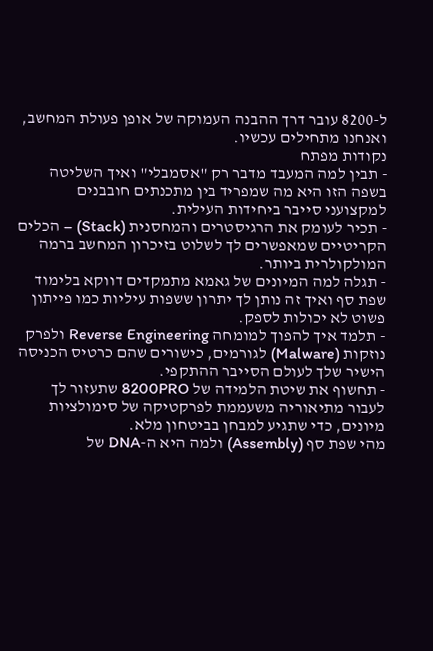ל-8200 עובר דרך ההבנה העמוקה של אופן פעולת המחשב, ואנחנו מתחילים עכשיו.
נקודות מפתח
- תבין למה המעבד מדבר רק "אסמבלי" ואיך השליטה בשפה הזו היא מה שמפריד בין מתכנתים חובבנים למקצועני סייבר ביחידות העילית.
- תכיר לעומק את הרגיסטרים והמחסנית (Stack) – הכלים הקריטיים שמאפשרים לך לשלוט בזיכרון המחשב ברמה המולקולרית ביותר.
- תגלה למה המיונים של גאמא מתמקדים דווקא בלימוד שפת סף ואיך זה נותן לך יתרון ששפות עיליות כמו פייתון פשוט לא יכולות לספק.
- תלמד איך להפוך למומחה Reverse Engineering ולפרק נוזקות (Malware) לגורמים, כישורים שהם כרטיס הכניסה הישיר שלך לעולם הסייבר ההתקפי.
- תחשוף את שיטת הלמידה של 8200PRO שתעזור לך לעבור מתיאוריה משעממת לפרקטיקה של סימולציות מיונים, כדי שתגיע למבחן בביטחון מלא.
מהי שפת סף (Assembly) ולמה היא ה-DNA של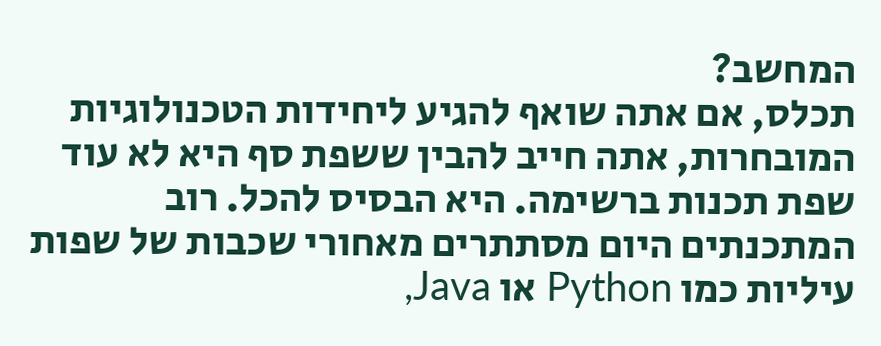המחשב?
תכלס, אם אתה שואף להגיע ליחידות הטכנולוגיות המובחרות, אתה חייב להבין ששפת סף היא לא עוד שפת תכנות ברשימה. היא הבסיס להכל. רוב המתכנתים היום מסתתרים מאחורי שכבות של שפות עיליות כמו Python או Java,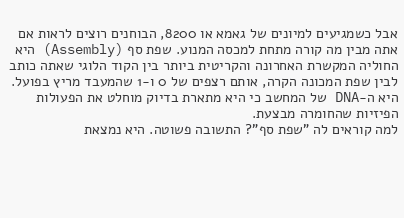אבל כשמגיעים למיונים של גאמא או 8200, הבוחנים רוצים לראות אם אתה מבין מה קורה מתחת למכסה המנוע. שפת סף (Assembly) היא החוליה המקשרת האחרונה והקריטית ביותר בין הקוד הלוגי שאתה כותב לבין שפת המכונה הקרה, אותם רצפים של 0 ו-1 שהמעבד מריץ בפועל. היא ה-DNA של המחשב כי היא מתארת בדיוק מוחלט את הפעולות הפיזיות שהחומרה מבצעת.
למה קוראים לה "שפת סף"? התשובה פשוטה. היא נמצאת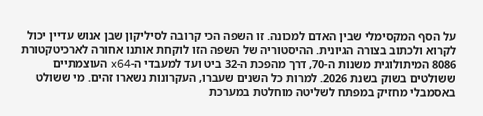על הסף המקסימלי שבין האדם למכונה. זו השפה הכי קרובה לסיליקון שבן אנוש עדיין יכול לקרוא ולכתוב בצורה הגיונית. ההיסטוריה של השפה הזו לוקחת אותנו אחורה לארכיטקטורת 8086 המיתולוגית משנות ה-70, דרך מהפכת ה-32 ביט ועד למעבדי ה-x64 העוצמתיים ששולטים בשוק בשנת 2026. למרות כל השנים שעברו, העקרונות נשארו זהים. מי ששולט באסמבלי מחזיק במפתח לשליטה מוחלטת במערכת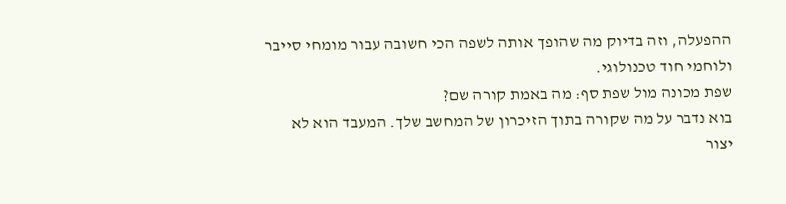ההפעלה, וזה בדיוק מה שהופך אותה לשפה הכי חשובה עבור מומחי סייבר ולוחמי חוד טכנולוגי.
שפת מכונה מול שפת סף: מה באמת קורה שם?
בוא נדבר על מה שקורה בתוך הזיכרון של המחשב שלך. המעבד הוא לא יצור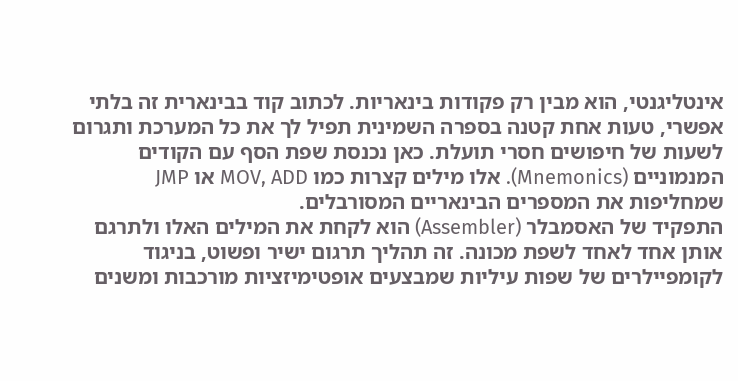אינטליגנטי, הוא מבין רק פקודות בינאריות. לכתוב קוד בבינארית זה בלתי אפשרי, טעות אחת קטנה בספרה השמינית תפיל לך את כל המערכת ותגרום לשעות של חיפושים חסרי תועלת. כאן נכנסת שפת הסף עם הקודים המנמוניים (Mnemonics). אלו מילים קצרות כמו MOV, ADD או JMP שמחליפות את המספרים הבינאריים המסורבלים.
התפקיד של האסמבלר (Assembler) הוא לקחת את המילים האלו ולתרגם אותן אחד לאחד לשפת מכונה. זה תהליך תרגום ישיר ופשוט, בניגוד לקומפיילרים של שפות עיליות שמבצעים אופטימיזציות מורכבות ומשנים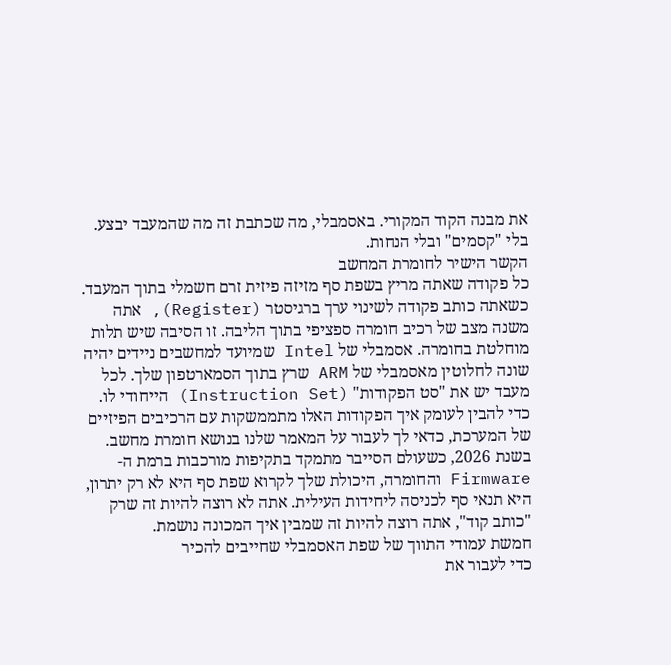את מבנה הקוד המקורי. באסמבלי, מה שכתבת זה מה שהמעבד יבצע. בלי "קסמים" ובלי הנחות.
הקשר הישיר לחומרת המחשב
כל פקודה שאתה מריץ בשפת סף מזיזה פיזית זרם חשמלי בתוך המעבד. כשאתה כותב פקודה לשינוי ערך ברגיסטר (Register), אתה משנה מצב של רכיב חומרה ספציפי בתוך הליבה. זו הסיבה שיש תלות מוחלטת בחומרה. אסמבלי של Intel שמיועד למחשבים ניידים יהיה שונה לחלוטין מאסמבלי של ARM שרץ בתוך הסמארטפון שלך. לכל מעבד יש את "סט הפקודות" (Instruction Set) הייחודי לו.
כדי להבין לעומק איך הפקודות האלו מתממשקות עם הרכיבים הפיזיים של המערכת, כדאי לך לעבור על המאמר שלנו בנושא חומרת מחשב. בשנת 2026, כשעולם הסייבר מתמקד בתקיפות מורכבות ברמת ה-Firmware והחומרה, היכולת שלך לקרוא שפת סף היא לא רק יתרון, היא תנאי סף לכניסה ליחידות העילית. אתה לא רוצה להיות זה שרק "כותב קוד", אתה רוצה להיות זה שמבין איך המכונה נושמת.
חמשת עמודי התווך של שפת האסמבלי שחייבים להכיר
כדי לעבור את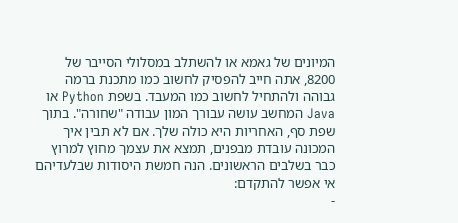המיונים של גאמא או להשתלב במסלולי הסייבר של 8200, אתה חייב להפסיק לחשוב כמו מתכנת ברמה גבוהה ולהתחיל לחשוב כמו המעבד. בשפת Python או Java המחשב עושה עבורך המון עבודה "שחורה". בתוך שפת סף, האחריות היא כולה שלך. אם לא תבין איך המכונה עובדת מבפנים, תמצא את עצמך מחוץ למרוץ כבר בשלבים הראשונים. הנה חמשת היסודות שבלעדיהם אי אפשר להתקדם:
-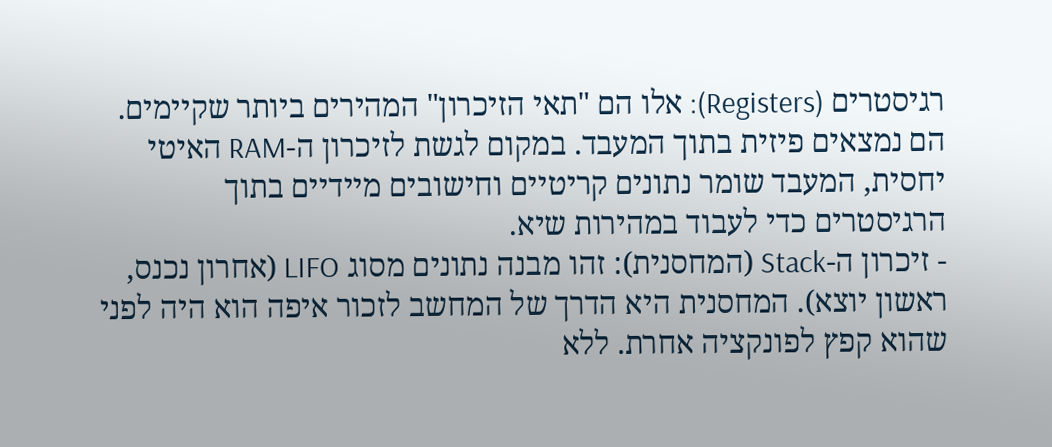רגיסטרים (Registers): אלו הם "תאי הזיכרון" המהירים ביותר שקיימים. הם נמצאים פיזית בתוך המעבד. במקום לגשת לזיכרון ה-RAM האיטי יחסית, המעבד שומר נתונים קריטיים וחישובים מיידיים בתוך הרגיסטרים כדי לעבוד במהירות שיא.
- זיכרון ה-Stack (המחסנית): זהו מבנה נתונים מסוג LIFO (אחרון נכנס, ראשון יוצא). המחסנית היא הדרך של המחשב לזכור איפה הוא היה לפני שהוא קפץ לפונקציה אחרת. ללא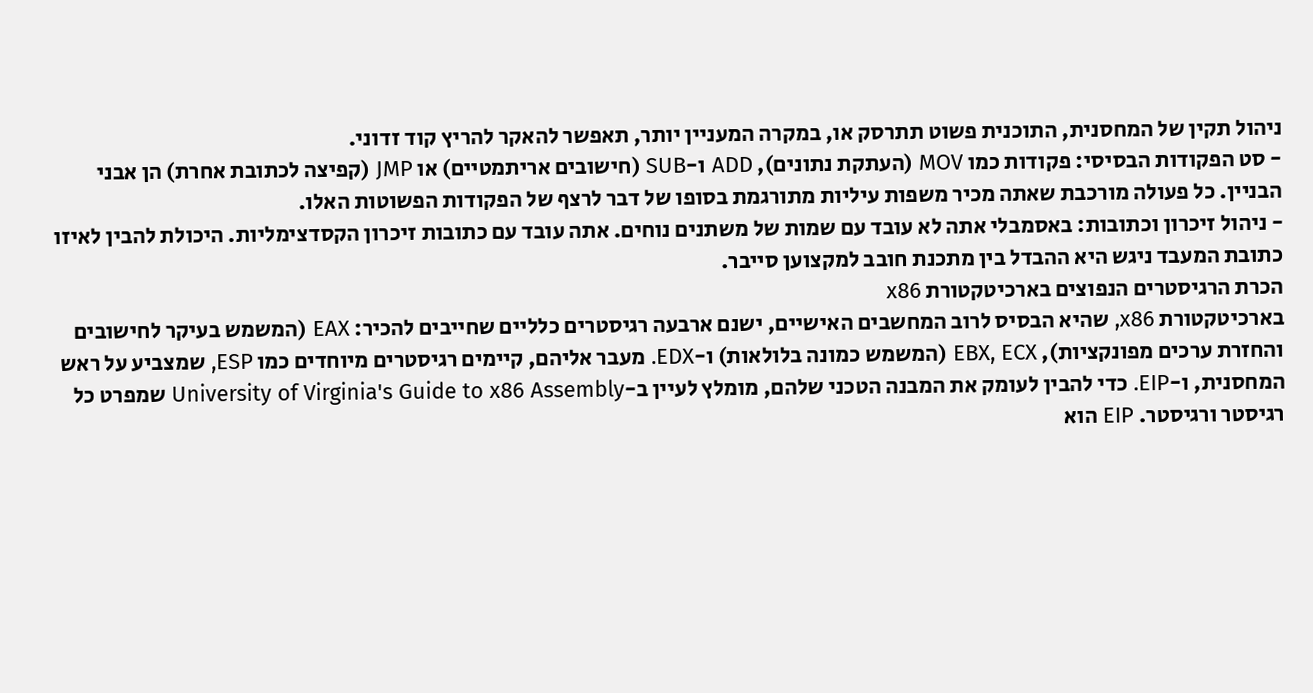ניהול תקין של המחסנית, התוכנית פשוט תתרסק או, במקרה המעניין יותר, תאפשר להאקר להריץ קוד זדוני.
- סט הפקודות הבסיסי: פקודות כמו MOV (העתקת נתונים), ADD ו-SUB (חישובים אריתמטיים) או JMP (קפיצה לכתובת אחרת) הן אבני הבניין. כל פעולה מורכבת שאתה מכיר משפות עיליות מתורגמת בסופו של דבר לרצף של הפקודות הפשוטות האלו.
- ניהול זיכרון וכתובות: באסמבלי אתה לא עובד עם שמות של משתנים נוחים. אתה עובד עם כתובות זיכרון הקסדצימליות. היכולת להבין לאיזו כתובת המעבד ניגש היא ההבדל בין מתכנת חובב למקצוען סייבר.
הכרת הרגיסטרים הנפוצים בארכיטקטורת x86
בארכיטקטורת x86, שהיא הבסיס לרוב המחשבים האישיים, ישנם ארבעה רגיסטרים כלליים שחייבים להכיר: EAX (המשמש בעיקר לחישובים והחזרת ערכים מפונקציות), EBX, ECX (המשמש כמונה בלולאות) ו-EDX. מעבר אליהם, קיימים רגיסטרים מיוחדים כמו ESP, שמצביע על ראש המחסנית, ו-EIP. כדי להבין לעומק את המבנה הטכני שלהם, מומלץ לעיין ב-University of Virginia's Guide to x86 Assembly שמפרט כל רגיסטר ורגיסטר. EIP הוא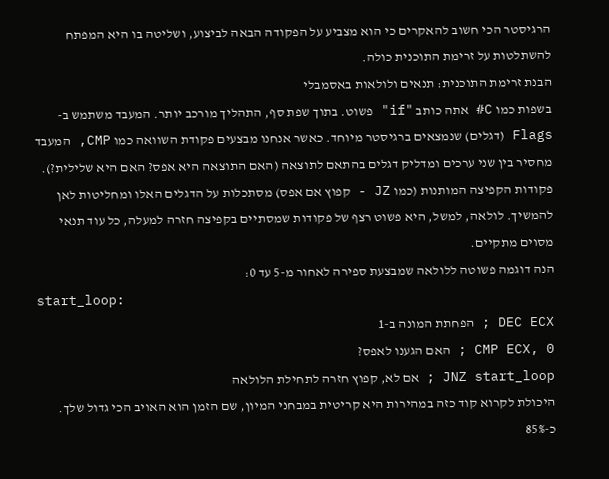הרגיסטר הכי חשוב להאקרים כי הוא מצביע על הפקודה הבאה לביצוע, ושליטה בו היא המפתח להשתלטות על זרימת התוכנית כולה.
הבנת זרימת התוכנית: תנאים ולולאות באסמבלי
בשפות כמו C# אתה כותב "if" פשוט. בתוך שפת סף, התהליך מורכב יותר. המעבד משתמש ב-Flags (דגלים) שנמצאים ברגיסטר מיוחד. כאשר אנחנו מבצעים פקודת השוואה כמו CMP, המעבד מחסיר בין שני ערכים ומדליק דגלים בהתאם לתוצאה (האם התוצאה היא אפס? האם היא שלילית?). פקודות הקפיצה המותנות (כמו JZ - קפוץ אם אפס) מסתכלות על הדגלים האלו ומחליטות לאן להמשיך. לולאה, למשל, היא פשוט רצף של פקודות שמסתיים בקפיצה חזרה למעלה, כל עוד תנאי מסוים מתקיים.
הנה דוגמה פשוטה ללולאה שמבצעת ספירה לאחור מ-5 עד 0:
start_loop:
DEC ECX ; הפחתת המונה ב-1
CMP ECX, 0 ; האם הגענו לאפס?
JNZ start_loop ; אם לא, קפוץ חזרה לתחילת הלולאה
היכולת לקרוא קוד כזה במהירות היא קריטית במבחני המיון, שם הזמן הוא האויב הכי גדול שלך. כ-85%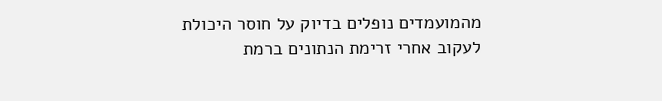מהמועמדים נופלים בדיוק על חוסר היכולת לעקוב אחרי זרימת הנתונים ברמת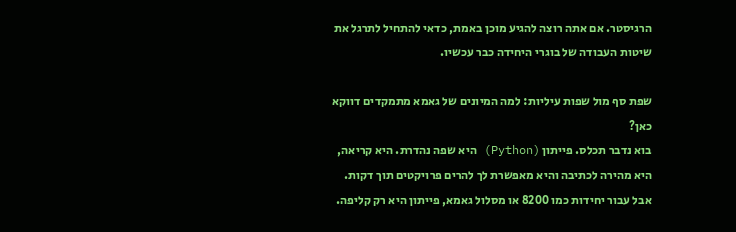הרגיסטר. אם אתה רוצה להגיע מוכן באמת, כדאי להתחיל לתרגל את שיטות העבודה של בוגרי היחידה כבר עכשיו.

שפת סף מול שפות עיליות: למה המיונים של גאמא מתמקדים דווקא כאן?
בוא נדבר תכלס. פייתון (Python) היא שפה נהדרת. היא קריאה, היא מהירה לכתיבה והיא מאפשרת לך להרים פרויקטים תוך דקות. אבל עבור יחידות כמו 8200 או מסלול גאמא, פייתון היא רק קליפה.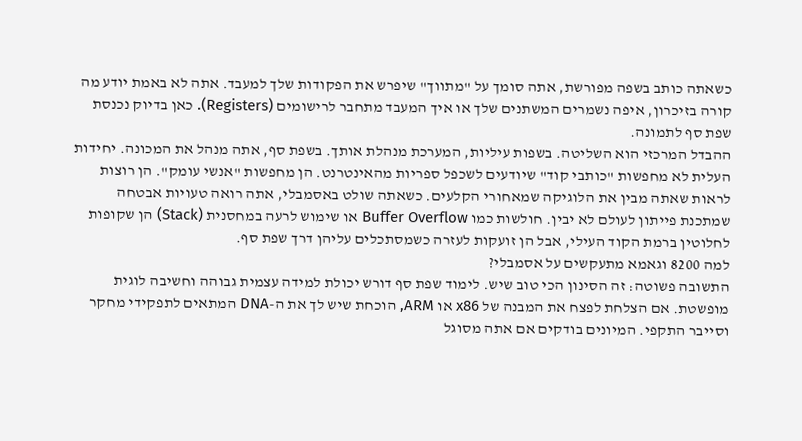כשאתה כותב בשפה מפורשת, אתה סומך על "מתווך" שיפרש את הפקודות שלך למעבד. אתה לא באמת יודע מה קורה בזיכרון, איפה נשמרים המשתנים שלך או איך המעבד מתחבר לרישומים (Registers). כאן בדיוק נכנסת שפת סף לתמונה.
ההבדל המרכזי הוא השליטה. בשפות עיליות, המערכת מנהלת אותך. בשפת סף, אתה מנהל את המכונה. יחידות העלית לא מחפשות "כותבי קוד" שיודעים לשכפל ספריות מהאינטרנט. הן מחפשות "אנשי עומק". הן רוצות לראות שאתה מבין את הלוגיקה שמאחורי הקלעים. כשאתה שולט באסמבלי, אתה רואה טעויות אבטחה שמתכנת פייתון לעולם לא יבין. חולשות כמו Buffer Overflow או שימוש לרעה במחסנית (Stack) הן שקופות לחלוטין ברמת הקוד העילי, אבל הן זועקות לעזרה כשמסתכלים עליהן דרך שפת סף.
למה 8200 וגאמא מתעקשים על אסמבלי?
התשובה פשוטה: זה הסינון הכי טוב שיש. לימוד שפת סף דורש יכולת למידה עצמית גבוהה וחשיבה לוגית מופשטת. אם הצלחת לפצח את המבנה של x86 או ARM, הוכחת שיש לך את ה-DNA המתאים לתפקידי מחקר וסייבר התקפי. המיונים בודקים אם אתה מסוגל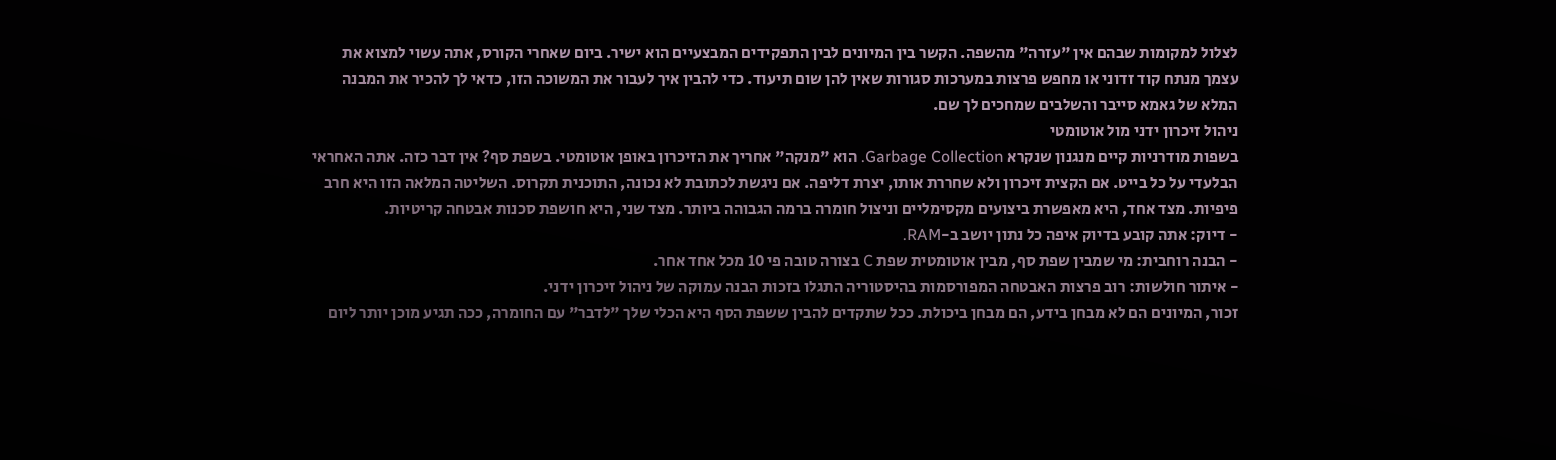לצלול למקומות שבהם אין "עזרה" מהשפה. הקשר בין המיונים לבין התפקידים המבצעיים הוא ישיר. ביום שאחרי הקורס, אתה עשוי למצוא את עצמך מנתח קוד זדוני או מחפש פרצות במערכות סגורות שאין להן שום תיעוד. כדי להבין איך לעבור את המשוכה הזו, כדאי לך להכיר את המבנה המלא של גאמא סייבר והשלבים שמחכים לך שם.
ניהול זיכרון ידני מול אוטומטי
בשפות מודרניות קיים מנגנון שנקרא Garbage Collection. הוא "מנקה" אחריך את הזיכרון באופן אוטומטי. בשפת סף? אין דבר כזה. אתה האחראי הבלעדי על כל בייט. אם הקצית זיכרון ולא שחררת אותו, יצרת דליפה. אם ניגשת לכתובת לא נכונה, התוכנית תקרוס. השליטה המלאה הזו היא חרב פיפיות. מצד אחד, היא מאפשרת ביצועים מקסימליים וניצול חומרה ברמה הגבוהה ביותר. מצד שני, היא חושפת סכנות אבטחה קריטיות.
- דיוק: אתה קובע בדיוק איפה כל נתון יושב ב-RAM.
- הבנה רוחבית: מי שמבין שפת סף, מבין אוטומטית שפת C בצורה טובה פי 10 מכל אחד אחר.
- איתור חולשות: רוב פרצות האבטחה המפורסמות בהיסטוריה התגלו בזכות הבנה עמוקה של ניהול זיכרון ידני.
זכור, המיונים הם לא מבחן בידע, הם מבחן ביכולת. ככל שתקדים להבין ששפת הסף היא הכלי שלך "לדבר" עם החומרה, ככה תגיע מוכן יותר ליום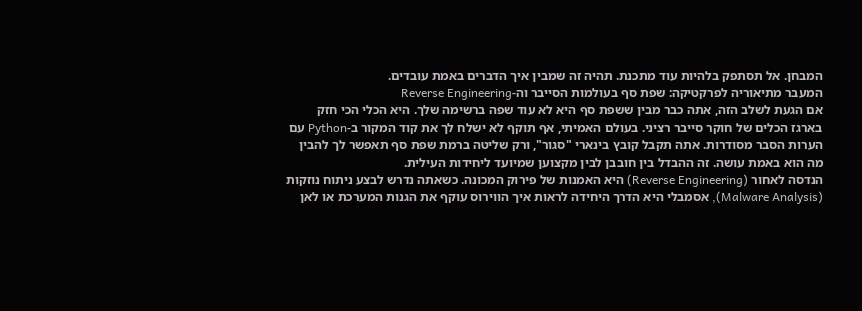המבחן. אל תסתפק בלהיות עוד מתכנת. תהיה זה שמבין איך הדברים באמת עובדים.
המעבר מתיאוריה לפרקטיקה: שפת סף בעולמות הסייבר וה-Reverse Engineering
אם הגעת לשלב הזה, אתה כבר מבין ששפת סף היא לא עוד שפה ברשימה שלך. היא הכלי הכי חזק בארגז הכלים של חוקר סייבר רציני. בעולם האמיתי, אף תוקף לא ישלח לך את קוד המקור ב-Python עם הערות הסבר מסודרות. אתה תקבל קובץ בינארי "סגור", ורק שליטה ברמת שפת סף תאפשר לך להבין מה הוא באמת עושה. זה ההבדל בין חובבן לבין מקצוען שמיועד ליחידות העילית.
הנדסה לאחור (Reverse Engineering) היא האמנות של פירוק המכונה. כשאתה נדרש לבצע ניתוח נוזקות (Malware Analysis), אסמבלי היא הדרך היחידה לראות איך הווירוס עוקף את הגנות המערכת או לאן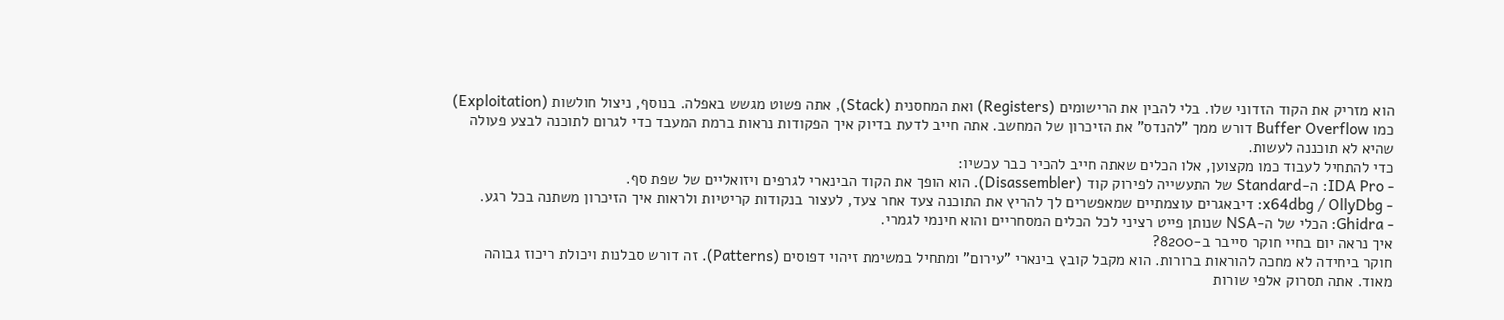הוא מזריק את הקוד הזדוני שלו. בלי להבין את הרישומים (Registers) ואת המחסנית (Stack), אתה פשוט מגשש באפלה. בנוסף, ניצול חולשות (Exploitation) כמו Buffer Overflow דורש ממך "להנדס" את הזיכרון של המחשב. אתה חייב לדעת בדיוק איך הפקודות נראות ברמת המעבד כדי לגרום לתוכנה לבצע פעולה שהיא לא תוכננה לעשות.
כדי להתחיל לעבוד כמו מקצוען, אלו הכלים שאתה חייב להכיר כבר עכשיו:
- IDA Pro: ה-Standard של התעשייה לפירוק קוד (Disassembler). הוא הופך את הקוד הבינארי לגרפים ויזואליים של שפת סף.
- x64dbg / OllyDbg: דיבאגרים עוצמתיים שמאפשרים לך להריץ את התוכנה צעד אחר צעד, לעצור בנקודות קריטיות ולראות איך הזיכרון משתנה בכל רגע.
- Ghidra: הכלי של ה-NSA שנותן פייט רציני לכל הכלים המסחריים והוא חינמי לגמרי.
איך נראה יום בחיי חוקר סייבר ב-8200?
חוקר ביחידה לא מחכה להוראות ברורות. הוא מקבל קובץ בינארי "עירום" ומתחיל במשימת זיהוי דפוסים (Patterns). זה דורש סבלנות ויכולת ריכוז גבוהה מאוד. אתה תסרוק אלפי שורות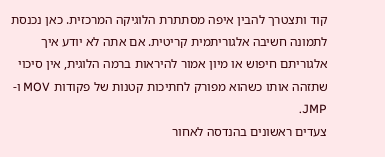קוד ותצטרך להבין איפה מסתתרת הלוגיקה המרכזית. כאן נכנסת לתמונה חשיבה אלגוריתמית קריטית. אם אתה לא יודע איך אלגוריתם חיפוש או מיון אמור להיראות ברמה הלוגית, אין סיכוי שתזהה אותו כשהוא מפורק לחתיכות קטנות של פקודות MOV ו-JMP.
צעדים ראשונים בהנדסה לאחור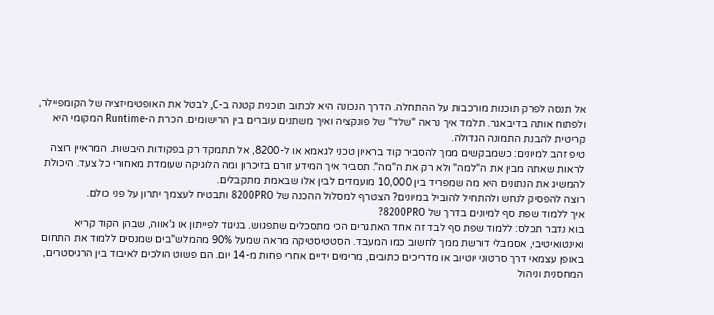אל תנסה לפרק תוכנות מורכבות על ההתחלה. הדרך הנכונה היא לכתוב תוכנית קטנה ב-C, לבטל את האופטימיזציה של הקומפיילר, ולפתוח אותה בדיבאגר. תלמד איך נראה "שלד" של פונקציה ואיך משתנים עוברים בין הרישומים. הכרת ה-Runtime המקומי היא קריטית להבנת התמונה הגדולה.
טיפ זהב למיונים: כשמבקשים ממך להסביר קוד בראיון טכני לגאמא או ל-8200, אל תתמקד רק בפקודות היבשות. המראיין רוצה לראות שאתה מבין את ה"למה" ולא רק את ה"מה". תסביר איך המידע זורם בזיכרון ומה הלוגיקה שעומדת מאחורי כל צעד. היכולת להמשיג את הנתונים היא מה שמפריד בין 10,000 מועמדים לבין אלו שבאמת מתקבלים.
רוצה להפסיק לנחש ולהתחיל להוביל במיונים? הצטרף למסלול ההכנה של 8200PRO ותבטיח לעצמך יתרון על פני כולם.
איך ללמוד שפת סף למיונים בדרך של 8200PRO?
בוא נדבר תכלס: ללמוד שפת סף לבד זה אחד האתגרים הכי מתסכלים שתפגוש. בניגוד לפייתון או ג'אווה, שבהן הקוד קריא ואינטואיטיבי, אסמבלי דורשת ממך לחשוב כמו המעבד. הסטטיסטיקה מראה שמעל 90% מהמלש"בים שמנסים ללמוד את התחום באופן עצמאי דרך סרטוני יוטיוב או מדריכים כתובים, מרימים ידיים אחרי פחות מ-14 יום. הם פשוט הולכים לאיבוד בין הרגיסטרים, המחסנית וניהול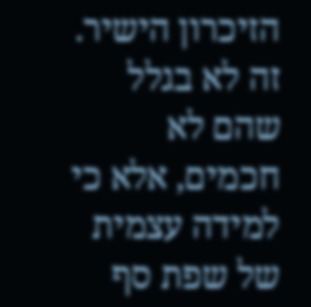הזיכרון הישיר. זה לא בגלל שהם לא חכמים, אלא כי למידה עצמית של שפת סף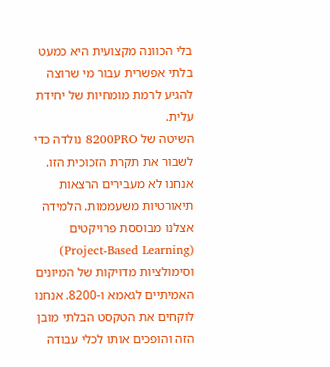בלי הכוונה מקצועית היא כמעט בלתי אפשרית עבור מי שרוצה להגיע לרמת מומחיות של יחידת עלית.
השיטה של 8200PRO נולדה כדי לשבור את תקרת הזכוכית הזו. אנחנו לא מעבירים הרצאות תיאורטיות משעממות. הלמידה אצלנו מבוססת פרויקטים (Project-Based Learning) וסימולציות מדויקות של המיונים האמיתיים לגאמא ו-8200. אנחנו לוקחים את הטקסט הבלתי מובן הזה והופכים אותו לכלי עבודה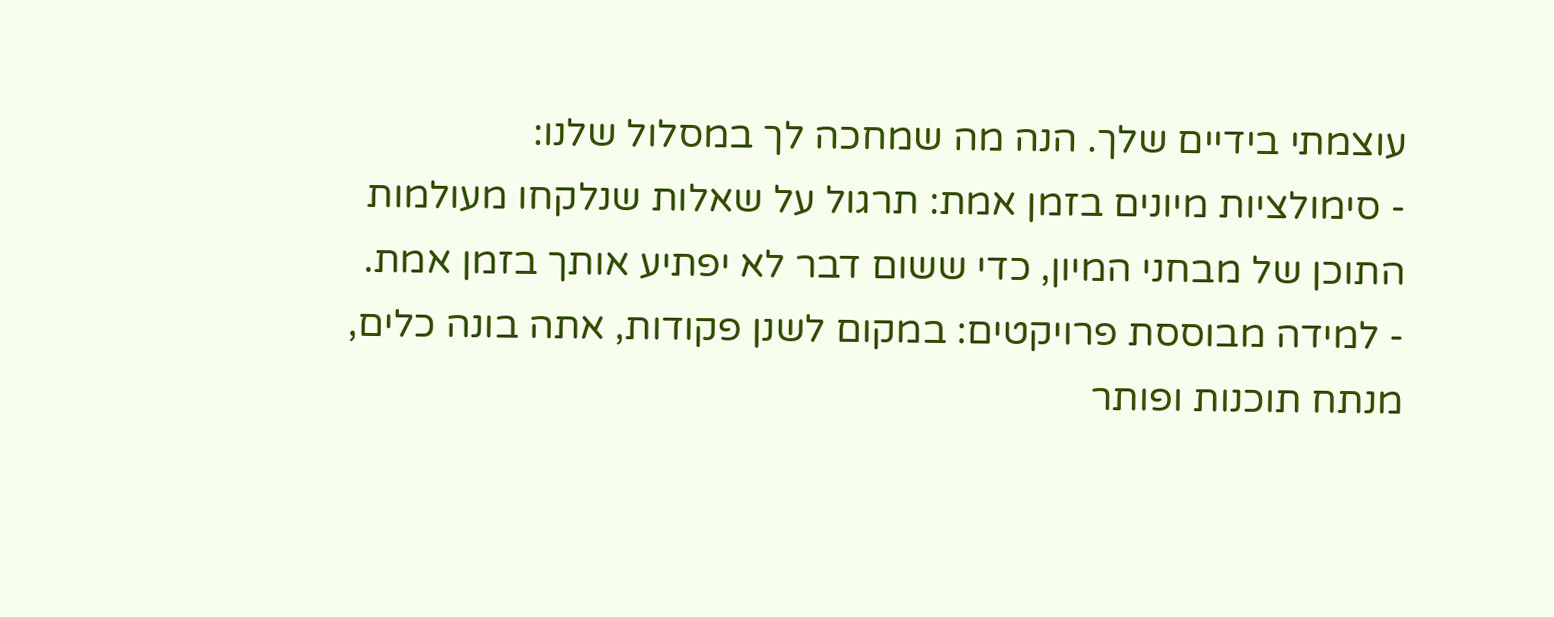עוצמתי בידיים שלך. הנה מה שמחכה לך במסלול שלנו:
- סימולציות מיונים בזמן אמת: תרגול על שאלות שנלקחו מעולמות התוכן של מבחני המיון, כדי ששום דבר לא יפתיע אותך בזמן אמת.
- למידה מבוססת פרויקטים: במקום לשנן פקודות, אתה בונה כלים, מנתח תוכנות ופותר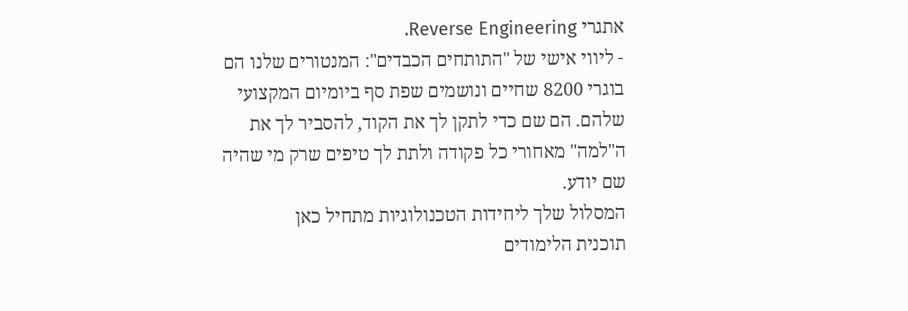אתגרי Reverse Engineering.
- ליווי אישי של "התותחים הכבדים": המנטורים שלנו הם בוגרי 8200 שחיים ונושמים שפת סף ביומיום המקצועי שלהם. הם שם כדי לתקן לך את הקוד, להסביר לך את ה"למה" מאחורי כל פקודה ולתת לך טיפים שרק מי שהיה שם יודע.
המסלול שלך ליחידות הטכנולוגיות מתחיל כאן
תוכנית הלימודים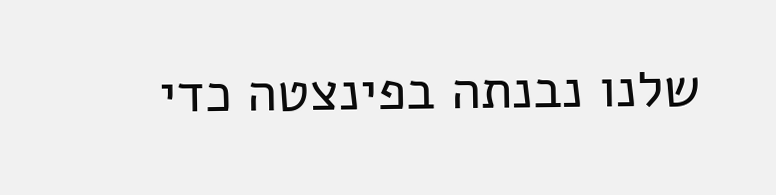שלנו נבנתה בפינצטה כדי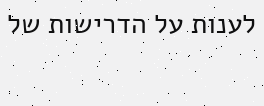לענות על הדרישות של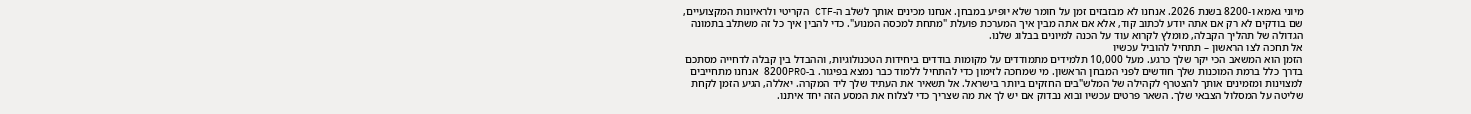מיוני גאמא ו-8200 בשנת 2026. אנחנו לא מבזבזים זמן על חומר שלא יופיע במבחן. אנחנו מכינים אותך לשלב ה-CTF הקריטי ולראיונות המקצועיים, שם בודקים לא רק אם אתה יודע לכתוב קוד, אלא אם אתה מבין איך המערכת פועלת "מתחת למכסה המנוע". כדי להבין איך כל זה משתלב בתמונה הגדולה של תהליך הקבלה, מומלץ לקרוא עוד על הכנה למיונים בבלוג שלנו.
אל תחכה לצו הראשון – תתחיל להוביל עכשיו
הזמן הוא המשאב הכי יקר שלך כרגע. מעל 10,000 תלמידים מתמודדים על מקומות בודדים ביחידות הטכנולוגיות, וההבדל בין קבלה לדחייה מסתכם בדרך כלל ברמת המוכנות שלך חודשים לפני המבחן הראשון. מי שמחכה לזימון כדי להתחיל ללמוד כבר נמצא בפיגור. ב-8200PRO אנחנו מתחייבים למצוינות ומזמינים אותך להצטרף לקהילה של המלש"בים החזקים ביותר בישראל. אל תשאיר את העתיד שלך ליד המקרה. יאללה, הגיע הזמן לקחת שליטה על המסלול הצבאי שלך. השאר פרטים עכשיו ובוא נבדוק אם יש לך את מה שצריך כדי לצלוח את המסע הזה יחד איתנו.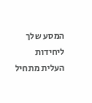המסע שלך ליחידות העלית מתחיל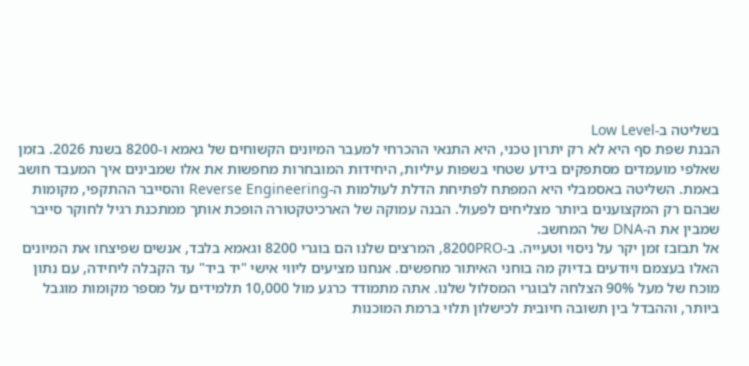בשליטה ב-Low Level
הבנת שפת סף היא לא רק יתרון טכני, היא התנאי ההכרחי למעבר המיונים הקשוחים של גאמא ו-8200 בשנת 2026. בזמן שאלפי מועמדים מסתפקים בידע שטחי בשפות עיליות, היחידות המובחרות מחפשות את אלו שמבינים איך המעבד חושב באמת. השליטה באסמבלי היא המפתח לפתיחת הדלת לעולמות ה-Reverse Engineering והסייבר ההתקפי, מקומות שבהם רק המקצוענים ביותר מצליחים לפעול. הבנה עמוקה של הארכיטקטורה הופכת אותך ממתכנת רגיל לחוקר סייבר שמבין את ה-DNA של המחשב.
אל תבזבז זמן יקר על ניסוי וטעייה. ב-8200PRO, המרצים שלנו הם בוגרי 8200 וגאמא בלבד, אנשים שפיצחו את המיונים האלו בעצמם ויודעים בדיוק מה בוחני האיתור מחפשים. אנחנו מציעים ליווי אישי "יד ביד" עד הקבלה ליחידה, עם נתון מוכח של מעל 90% הצלחה לבוגרי המסלול שלנו. אתה מתמודד כרגע מול 10,000 תלמידים על מספר מקומות מוגבל ביותר, וההבדל בין תשובה חיובית לכישלון תלוי ברמת המוכנות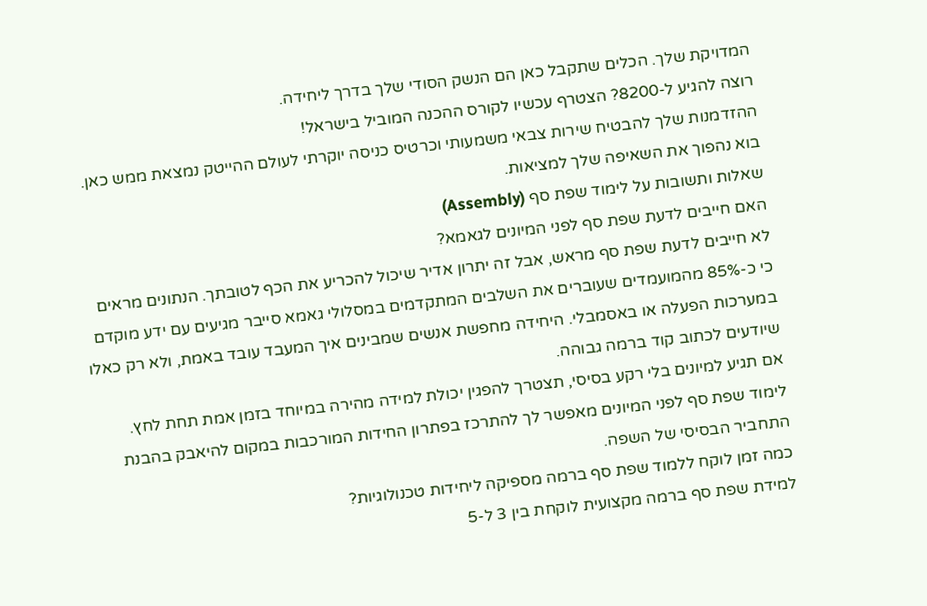המדויקת שלך. הכלים שתקבל כאן הם הנשק הסודי שלך בדרך ליחידה.
רוצה להגיע ל-8200? הצטרף עכשיו לקורס ההכנה המוביל בישראל!
ההזדמנות שלך להבטיח שירות צבאי משמעותי וכרטיס כניסה יוקרתי לעולם ההייטק נמצאת ממש כאן. בוא נהפוך את השאיפה שלך למציאות.
שאלות ותשובות על לימוד שפת סף (Assembly)
האם חייבים לדעת שפת סף לפני המיונים לגאמא?
לא חייבים לדעת שפת סף מראש, אבל זה יתרון אדיר שיכול להכריע את הכף לטובתך. הנתונים מראים כי כ-85% מהמועמדים שעוברים את השלבים המתקדמים במסלולי גאמא סייבר מגיעים עם ידע מוקדם במערכות הפעלה או באסמבלי. היחידה מחפשת אנשים שמבינים איך המעבד עובד באמת, ולא רק כאלו שיודעים לכתוב קוד ברמה גבוהה.
אם תגיע למיונים בלי רקע בסיסי, תצטרך להפגין יכולת למידה מהירה במיוחד בזמן אמת תחת לחץ. לימוד שפת סף לפני המיונים מאפשר לך להתרכז בפתרון החידות המורכבות במקום להיאבק בהבנת התחביר הבסיסי של השפה.
כמה זמן לוקח ללמוד שפת סף ברמה מספיקה ליחידות טכנולוגיות?
למידת שפת סף ברמה מקצועית לוקחת בין 3 ל-5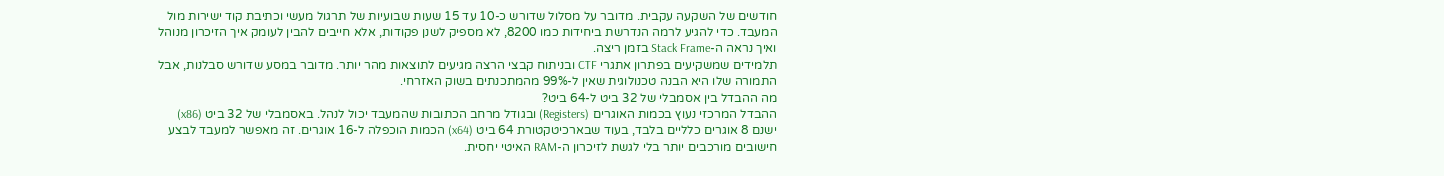חודשים של השקעה עקבית. מדובר על מסלול שדורש כ-10 עד 15 שעות שבועיות של תרגול מעשי וכתיבת קוד ישירות מול המעבד. כדי להגיע לרמה הנדרשת ביחידות כמו 8200, לא מספיק לשנן פקודות, אלא חייבים להבין לעומק איך הזיכרון מנוהל ואיך נראה ה-Stack Frame בזמן ריצה.
תלמידים שמשקיעים בפתרון אתגרי CTF ובניתוח קבצי הרצה מגיעים לתוצאות מהר יותר. מדובר במסע שדורש סבלנות, אבל התמורה שלו היא הבנה טכנולוגית שאין ל-99% מהמתכנתים בשוק האזרחי.
מה ההבדל בין אסמבלי של 32 ביט ל-64 ביט?
ההבדל המרכזי נעוץ בכמות האוגרים (Registers) ובגודל מרחב הכתובות שהמעבד יכול לנהל. באסמבלי של 32 ביט (x86) ישנם 8 אוגרים כלליים בלבד, בעוד שבארכיטקטורת 64 ביט (x64) הכמות הוכפלה ל-16 אוגרים. זה מאפשר למעבד לבצע חישובים מורכבים יותר בלי לגשת לזיכרון ה-RAM האיטי יחסית.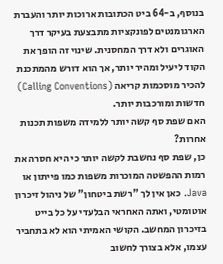בנוסף, ב-64 ביט הכתובות ארוכות יותר והעברת הארגומנטים לפונקציות מתבצעת בעיקר דרך האוגרים ולא דרך המחסנית. שינוי זה הופך את הקוד ליעיל ומהיר יותר, אך הוא דורש מהמתכנת להכיר מוסכמות קריאה (Calling Conventions) חדשות ומורכבות יותר.
האם שפת סף קשה יותר ללמידה משפות תכנות אחרות?
כן, שפת סף נחשבת לקשה יותר כי היא חסרה את רמות ההפשטה המוכרות משפות כמו פייתון או Java. כאן אין לך "רשת ביטחון" של ניהול זיכרון אוטומטי, ואתה האחראי הבלעדי על כל בייט בזיכרון המחשב. הקושי האמיתי הוא לא בתחביר עצמו, אלא בצורך לחשוב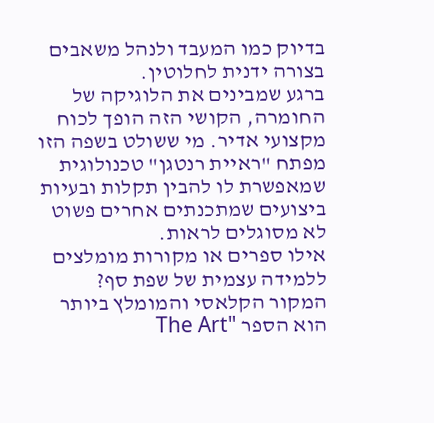בדיוק כמו המעבד ולנהל משאבים בצורה ידנית לחלוטין.
ברגע שמבינים את הלוגיקה של החומרה, הקושי הזה הופך לכוח מקצועי אדיר. מי ששולט בשפה הזו מפתח "ראיית רנטגן" טכנולוגית שמאפשרת לו להבין תקלות ובעיות ביצועים שמתכנתים אחרים פשוט לא מסוגלים לראות.
אילו ספרים או מקורות מומלצים ללמידה עצמית של שפת סף?
המקור הקלאסי והמומלץ ביותר הוא הספר "The Art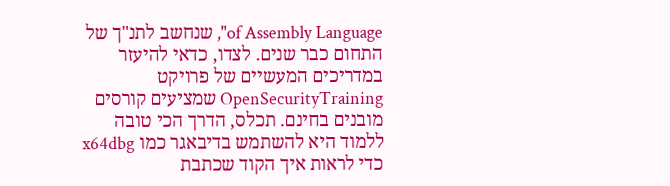of Assembly Language", שנחשב לתנ"ך של התחום כבר שנים. לצדו, כדאי להיעזר במדריכים המעשיים של פרויקט OpenSecurityTraining שמציעים קורסים מובנים בחינם. תכלס, הדרך הכי טובה ללמוד היא להשתמש בדיבאגר כמו x64dbg כדי לראות איך הקוד שכתבת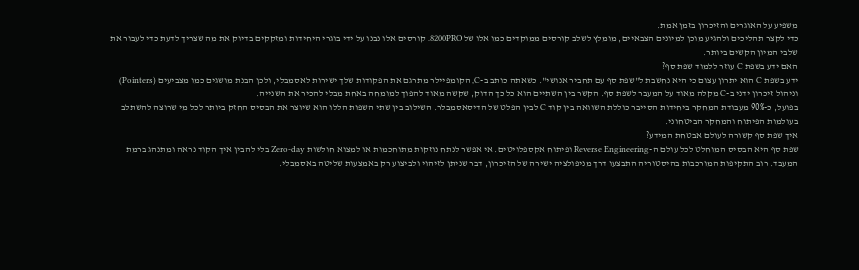משפיע על האוגרים והזיכרון בזמן אמת.
כדי לקצר תהליכים ולהגיע מוכן למיונים הצבאיים, מומלץ לשלב קורסים ממוקדים כמו אלו של 8200PRO. קורסים אלו נבנו על ידי בוגרי היחידות ומזקקים בדיוק את מה שצריך לדעת כדי לעבור את שלבי המיון הקשים ביותר.
האם ידע בשפת C עוזר ללמוד שפת סף?
ידע בשפת C הוא יתרון עצום כי היא נחשבת ל"שפת סף עם תחביר אנושי". כשאתה כותב ב-C, הקומפיילר מתרגם את הפקודות שלך ישירות לאסמבלי, ולכן הבנת מושגים כמו מצביעים (Pointers) וניהול זיכרון ידני ב-C מקלה מאוד על המעבר לשפת סף. הקשר בין השתיים הוא כל כך הדוק, שקשה מאוד להפוך למומחה באחת מבלי להכיר את השנייה.
בפועל, כ-90% מעבודת המחקר ביחידות הסייבר כוללת השוואה בין קוד C לבין הפלט של הדיסאסמבלר. השילוב בין שתי השפות הללו הוא שיוצר את הבסיס החזק ביותר לכל מי שרוצה להשתלב בעולמות הפיתוח והמחקר הביטחוני.
איך שפת סף קשורה לעולם אבטחת המידע?
שפת סף היא הבסיס המוחלט לכל עולם ה-Reverse Engineering ופיתוח אקספלויטים. אי אפשר לנתח נוזקות מתוחכמות או למצוא חולשות Zero-day בלי להבין איך הקוד נראה ומתנהג ברמת המעבד. רוב התקיפות המורכבות בהיסטוריה התבצעו דרך מניפולציה ישירה של הזיכרון, דבר שניתן לזיהוי ולביצוע רק באמצעות שליטה באסמבלי.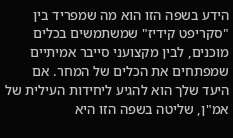הידע בשפה הזו הוא מה שמפריד בין "סקריפט קידיז" שמשתמשים בכלים מוכנים, לבין מקצועני סייבר אמיתיים שמפתחים את הכלים של המחר. אם היעד שלך הוא להגיע ליחידות העילית של אמ"ן, שליטה בשפה הזו היא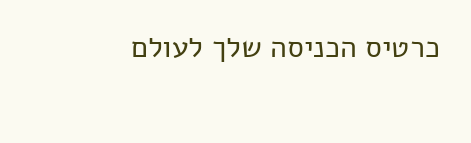כרטיס הכניסה שלך לעולם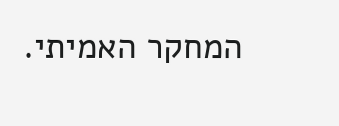המחקר האמיתי.